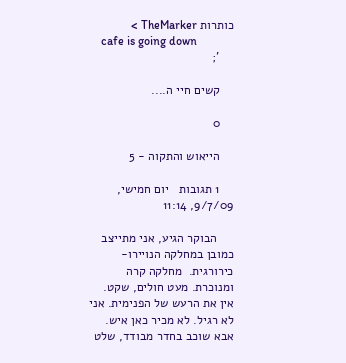כותרות TheMarker >
    cafe is going down
    ';

    קשים חיי ה....

    0

    הייאוש והתקוה - 5

    1 תגובות   יום חמישי, 9/7/09, 11:14

     הבוקר הגיע, אני מתייצב כמובן במחלקה הנויירו-כירורגית.  מחלקה קרה ומנוכרת. מעט חולים, שקט. אין את הרעש של הפנימית. אני לא רגיל. לא מכיר כאן איש. אבא שוכב בחדר מבודד, שלט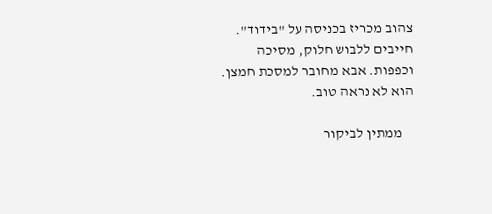צהוב מכריז בכניסה על "בידוד". חייבים ללבוש חלוק, מסיכה וכפפות. אבא מחובר למסכת חמצן. הוא לא נראה טוב.

    ממתין לביקור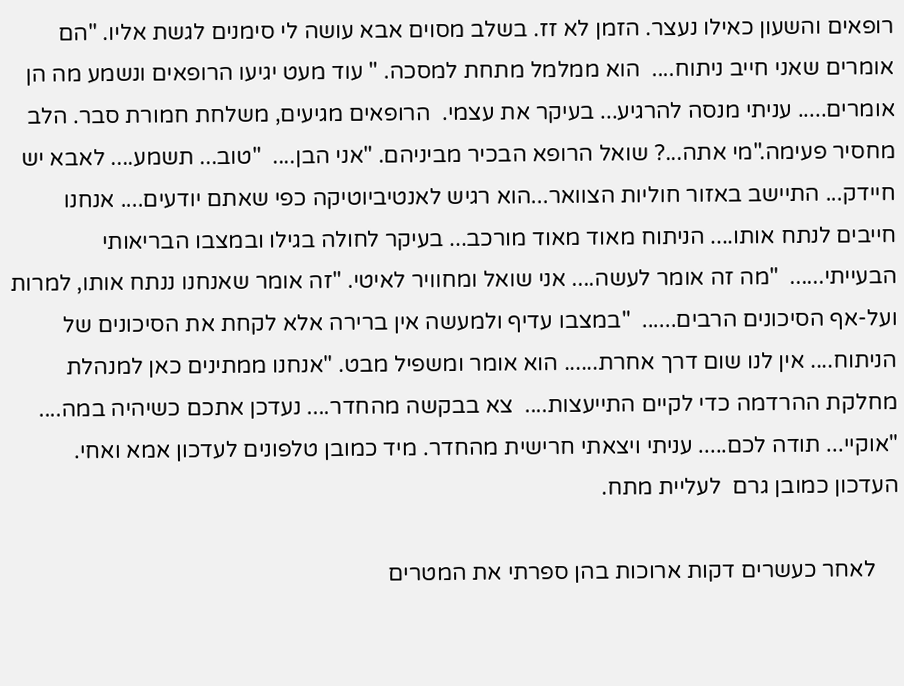רופאים והשעון כאילו נעצר. הזמן לא זז. בשלב מסוים אבא עושה לי סימנים לגשת אליו. "הם אומרים שאני חייב ניתוח....  הוא ממלמל מתחת למסכה. " עוד מעט יגיעו הרופאים ונשמע מה הן אומרים..... עניתי מנסה להרגיע... בעיקר את עצמי.  הרופאים מגיעים, משלחת חמורת סבר. הלב מחסיר פעימה."מי אתה...? שואל הרופא הבכיר מביניהם. "אני הבן....  "טוב... תשמע.... לאבא יש חיידק... התיישב באזור חוליות הצוואר...הוא רגיש לאנטיביוטיקה כפי שאתם יודעים.... אנחנו חייבים לנתח אותו.... הניתוח מאוד מאוד מורכב... בעיקר לחולה בגילו ובמצבו הבריאותי הבעייתי......  "מה זה אומר לעשה.... אני שואל ומחוויר לאיטי. "זה אומר שאנחנו ננתח אותו, למרות ועל-אף הסיכונים הרבים......  "במצבו עדיף ולמעשה אין ברירה אלא לקחת את הסיכונים של הניתוח.... אין לנו שום דרך אחרת...... הוא אומר ומשפיל מבט. "אנחנו ממתינים כאן למנהלת מחלקת ההרדמה כדי לקיים התייעצות....  צא בבקשה מהחדר.... נעדכן אתכם כשיהיה במה.... "אוקיי... תודה לכם..... עניתי ויצאתי חרישית מהחדר. מיד כמובן טלפונים לעדכון אמא ואחי. העדכון כמובן גרם  לעליית מתח.

    לאחר כעשרים דקות ארוכות בהן ספרתי את המטרים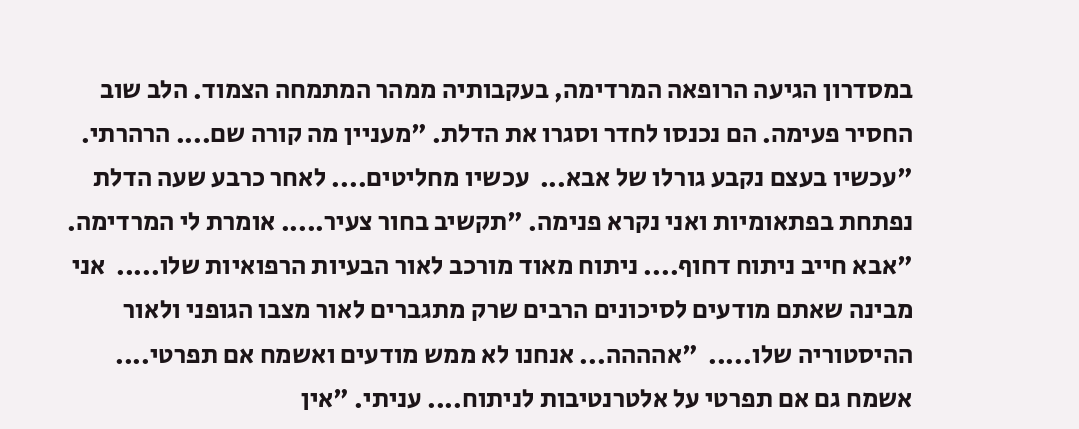במסדרון הגיעה הרופאה המרדימה, בעקבותיה ממהר המתמחה הצמוד. הלב שוב החסיר פעימה. הם נכנסו לחדר וסגרו את הדלת. "מעניין מה קורה שם.... הרהרתי.  "עכשיו בעצם נקבע גורלו של אבא...  עכשיו מחליטים.... לאחר כרבע שעה הדלת נפתחת בפתאומיות ואני נקרא פנימה. "תקשיב בחור צעיר..... אומרת לי המרדימה. "אבא חייב ניתוח דחוף.... ניתוח מאוד מורכב לאור הבעיות הרפואיות שלו.....  אני מבינה שאתם מודעים לסיכונים הרבים שרק מתגברים לאור מצבו הגופני ולאור ההיסטוריה שלו.....  "אהההה... אנחנו לא ממש מודעים ואשמח אם תפרטי.... אשמח גם אם תפרטי על אלטרנטיבות לניתוח.... עניתי. "אין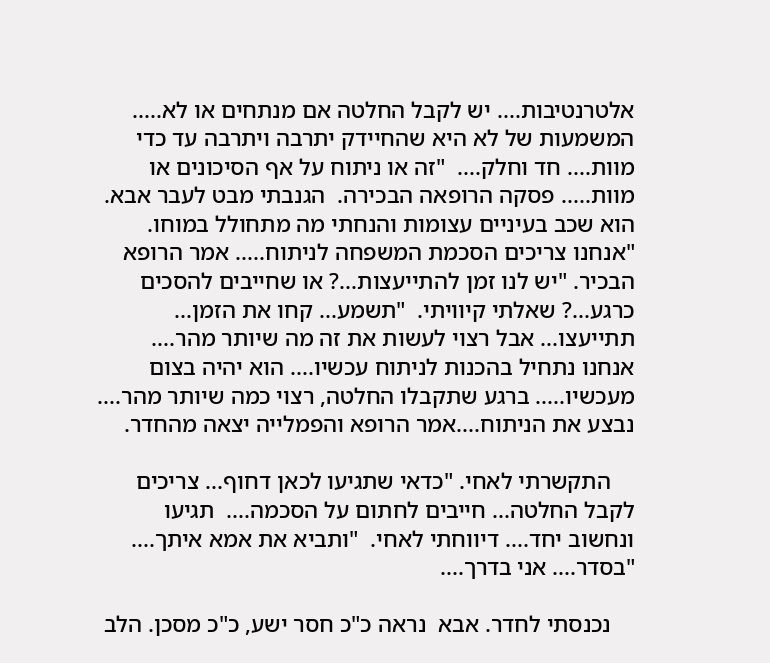אלטרנטיבות.... יש לקבל החלטה אם מנתחים או לא..... המשמעות של לא היא שהחיידק יתרבה ויתרבה עד כדי מוות.... חד וחלק....  "זה או ניתוח על אף הסיכונים או מוות..... פסקה הרופאה הבכירה.  הגנבתי מבט לעבר אבא. הוא שכב בעיניים עצומות והנחתי מה מתחולל במוחו. "אנחנו צריכים הסכמת המשפחה לניתוח..... אמר הרופא הבכיר. "יש לנו זמן להתייעצות...? או שחייבים להסכים כרגע...? שאלתי קיוויתי.  "תשמע... קחו את הזמן... תתייעצו... אבל רצוי לעשות את זה מה שיותר מהר.... אנחנו נתחיל בהכנות לניתוח עכשיו.... הוא יהיה בצום מעכשיו..... ברגע שתקבלו החלטה, רצוי כמה שיותר מהר.... נבצע את הניתוח....אמר הרופא והפמלייה יצאה מהחדר.

    התקשרתי לאחי. "כדאי שתגיעו לכאן דחוף... צריכים לקבל החלטה... חייבים לחתום על הסכמה....  תגיעו ונחשוב יחד.... דיווחתי לאחי.  "ותביא את אמא איתך....  "בסדר.... אני בדרך....

    נכנסתי לחדר. אבא  נראה כ"כ חסר ישע, כ"כ מסכן. הלב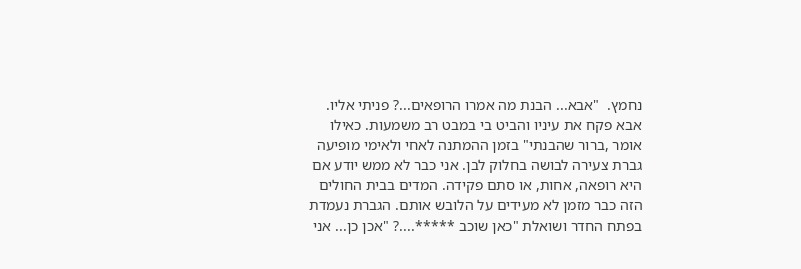נחמץ.  "אבא... הבנת מה אמרו הרופאים...? פניתי אליו. אבא פקח את עיניו והביט בי במבט רב משמעות. כאילו אומר ,ברור שהבנתי" בזמן ההמתנה לאחי ולאימי מופיעה גברת צעירה לבושה בחלוק לבן. אני כבר לא ממש יודע אם היא רופאה, אחות, או סתם פקידה. המדים בבית החולים הזה כבר מזמן לא מעידים על הלובש אותם. הגברת נעמדת בפתח החדר ושואלת "כאן שוכב *****....? "אכן כן... אני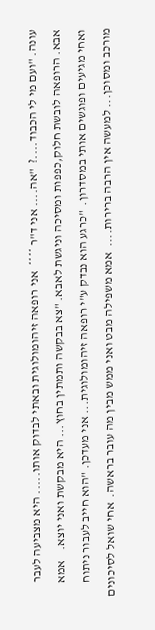עונה. "ועם מי לי הכבוד....?  "אה.... אני ד"ר ****  אני רופאה זיהומולוגית ובאתי לבדוק אותו..... היא מצביעה לעבר אבא. הרופאה לובשת חלוק,כפפות ומסיכה וניגשת לאבא. "צא בבקשה ותמתין בחוץ... היא מבקשת ואני יוצא.    אמא ואחי מגיעים ופוגשים אותי במסדרון.  "כרגע הוא נבדק ע"י רופאה זיהומולוגית... אני מעדכן. "הוא חייב לעבור ניתוח מורכב ומסוכן... למעשה אין הרבה ברירות....  אמא משפילה מבט ואני ממש מבין מה עובר בראשה.  אחי שואל לסיכונים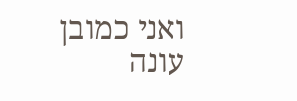ואני כמובן עונה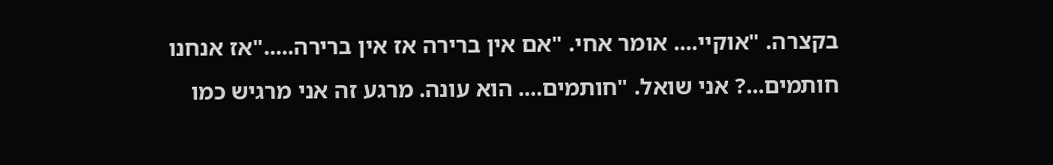בקצרה. "אוקיי.... אומר אחי. "אם אין ברירה אז אין ברירה....."אז אנחנו חותמים...? אני שואל. "חותמים.... הוא עונה. מרגע זה אני מרגיש כמו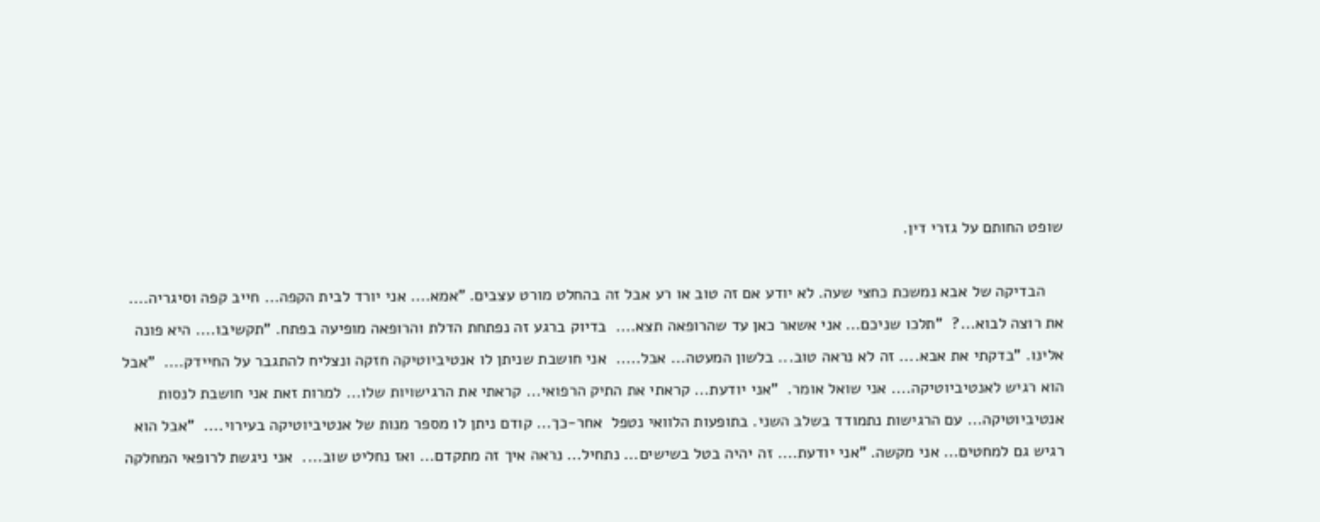שופט החותם על גזרי דין.

    הבדיקה של אבא נמשכת כחצי שעה. לא יודע אם זה טוב או רע אבל זה בהחלט מורט עצבים. "אמא.... אני יורד לבית הקפה... חייב קפה וסיגריה....  את רוצה לבוא...?  "תלכו שניכם... אני אשאר כאן עד שהרופאה תצא....  בדיוק ברגע זה נפתחת הדלת והרופאה מופיעה בפתח. "תקשיבו.... היא פונה אלינו. "בדקתי את אבא.... זה לא נראה טוב... בלשון המעטה... אבל.....  אני חושבת שניתן לו אנטיביוטיקה חזקה ונצליח להתגבר על החיידק....  "אבל הוא רגיש לאנטיביוטיקה.... אני שואל אומר.  "אני יודעת... קראתי את התיק הרפואי... קראתי את הרגישויות שלו... למרות זאת אני חושבת לנסות אנטיביוטיקה... עם הרגישות נתמודד בשלב השני. בתופעות הלוואי נטפל  אחר-כך... קודם ניתן לו מספר מנות של אנטיביוטיקה בעירוי....  "אבל הוא רגיש גם למחטים... אני מקשה. "אני יודעת.... זה יהיה בטל בשישים... נתחיל... נראה איך זה מתקדם... ואז נחליט שוב....  אני ניגשת לרופאי המחלקה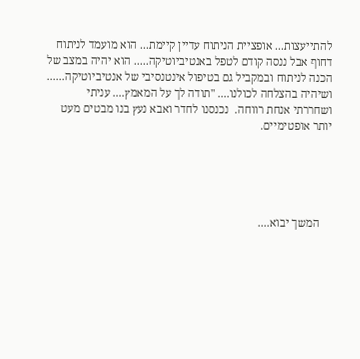להתייעצות... אופציית הניתוח עדיין קיימת... הוא מועמד לניתוח דחוף אבל ננסה קודם לטפל באנטיביוטיקה..... הוא יהיה במצב של הכנה לניתוח ובמקביל גם בטיפול אינטנסיבי של אנטיביוטיקה...... ושיהיה בהצלחה לכולנו.... "תודה לך על המאמץ.... עניתי ושחררתי אנחת רווחה.  נכנסנו לחדר ואבא נעץ בנו מבטים מעט יותר אופטימיים.





    המשך יבוא....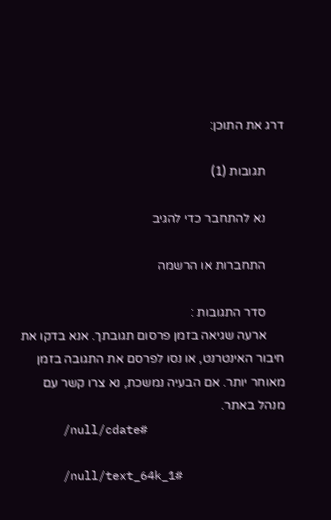דרג את התוכן:

      תגובות (1)

      נא להתחבר כדי להגיב

      התחברות או הרשמה

      סדר התגובות :
      ארעה שגיאה בזמן פרסום תגובתך. אנא בדקו את חיבור האינטרנט, או נסו לפרסם את התגובה בזמן מאוחר יותר. אם הבעיה נמשכת, נא צרו קשר עם מנהל באתר.
      /null/cdate#

      /null/text_64k_1#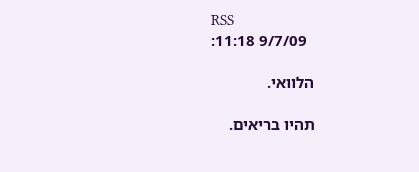RSS
        9/7/09 11:18:

      הלוואי.

      תהיו בריאים.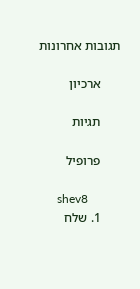תגובות אחרונות

      ארכיון

      תגיות

      פרופיל

      shev8
      1. שלח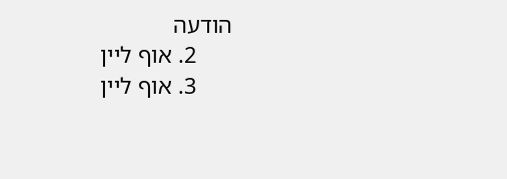הודעה
      2. אוף ליין
      3. אוף ליין